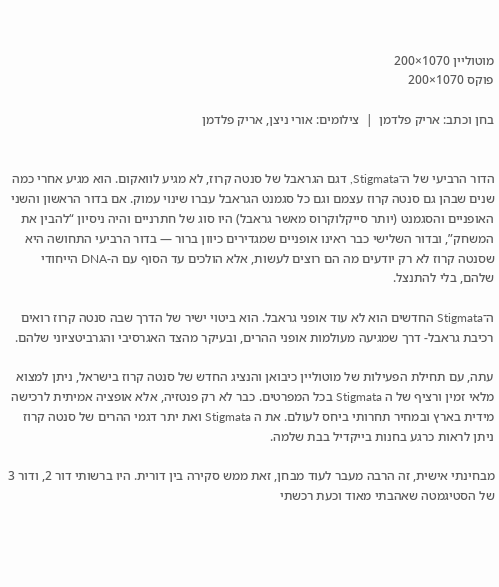מוטוליין 1070×200
פוקס 1070×200

בחן וכתב: אריק פלדמן  |  צילומים: אורי ניצן, אריק פלדמן


הדור הרביעי של ה־Stigmata, דגם הגראבל של סנטה קרוז, לא מגיע לוואקום. הוא מגיע אחרי כמה שנים שבהן גם סנטה קרוז עצמם וגם כל סגמנט הגראבל עברו שינוי עמוק. אם בדור הראשון והשני האופניים והסגמנט (יותר סייקלוקרוס מאשר גראבל) היו סוג של חתרניים והיה ניסיון “להבין את המשחק”, ובדור השלישי כבר ראינו אופניים שמגדירים כיוון ברור — בדור הרביעי התחושה היא שסנטה קרוז לא רק יודעים מה הם רוצים לעשות, אלא הולכים עד הסוף עם ה-DNA הייחודי שלהם, בלי להתנצל.

ה־Stigmata החדשים הוא לא עוד אופני גראבל. הוא ביטוי ישיר של הדרך שבה סנטה קרוז רואים רכיבת גראבל- דרך שמגיעה מעולמות אופני ההרים, ובעיקר מהצד האגרסיבי והגרביטציוני שלהם.

עתה, עם תחילת הפעילות של מוטוליין כיבואן והנציג החדש של סנטה קרוז בישראל, ניתן למצוא מלאי זמין ורציף של ה Stigmata בכל המפרטים. כבר לא רק פנטזיה, אלא אופציה אמיתית לרכישה מידית בארץ ובמחיר תחרותי ביחס לעולם. את ה Stigmata ואת יתר דגמי ההרים של סנטה קרוז ניתן לראות כרגע בחנות בייקדיל בבת שלמה.

מבחינתי אישית, זה הרבה מעבר לעוד מבחן, זאת ממש סקירה בין דורית. היו ברשותי דור 2, ודור 3 של הסטיגמטה שאהבתי מאוד וכעת רכשתי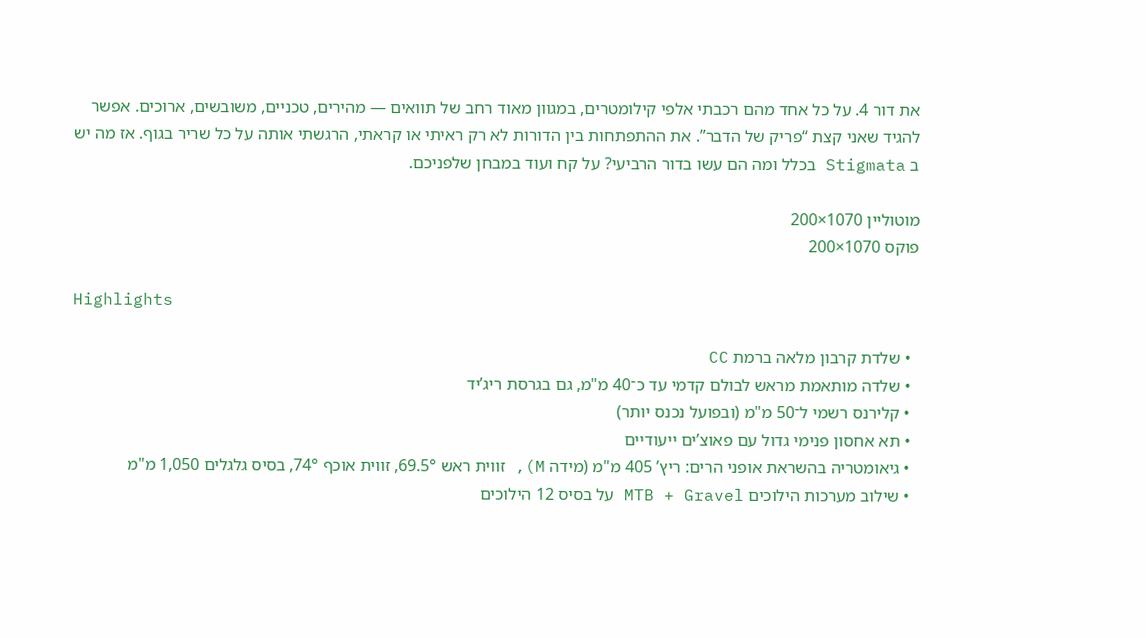את דור 4. על כל אחד מהם רכבתי אלפי קילומטרים, במגוון מאוד רחב של תוואים — מהירים, טכניים, משובשים, ארוכים. אפשר להגיד שאני קצת “פריק של הדבר”. את ההתפתחות בין הדורות לא רק ראיתי או קראתי, הרגשתי אותה על כל שריר בגוף. אז מה יש ב Stigmata בכלל ומה הם עשו בדור הרביעי? על קח ועוד במבחן שלפניכם.

מוטוליין 1070×200
פוקס 1070×200

Highlights

  • שלדת קרבון מלאה ברמת CC
  • שלדה מותאמת מראש לבולם קדמי עד כ־40 מ"מ, גם בגרסת ריג’יד
  • קלירנס רשמי ל־50 מ"מ (ובפועל נכנס יותר)
  • תא אחסון פנימי גדול עם פאוצ’ים ייעודיים
  • גיאומטריה בהשראת אופני הרים: ריץ’ 405 מ"מ (מידה M), זווית ראש 69.5°, זווית אוכף 74°, בסיס גלגלים 1,050 מ"מ
  • שילוב מערכות הילוכים MTB + Gravel על בסיס 12 הילוכים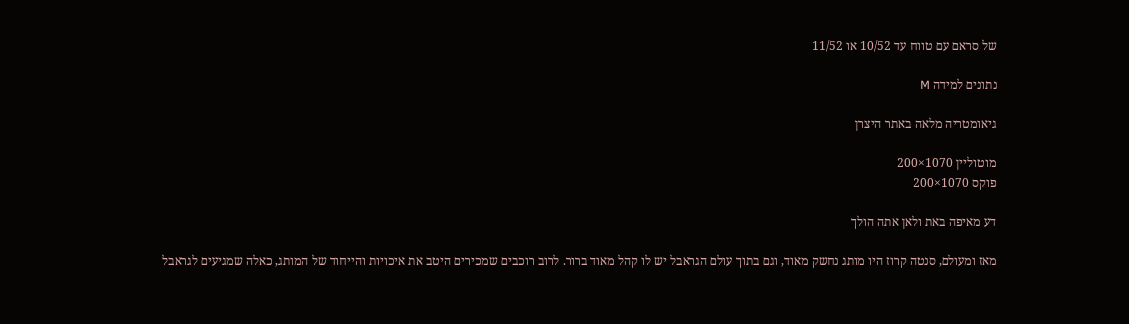של סראם עם טווח עד 10/52 או 11/52

נתונים למידה M

גיאומטריה מלאה באתר היצרן

מוטוליין 1070×200
פוקס 1070×200

דע מאיפה באת ולאן אתה הולך

מאז ומעולם, סנטה קרוז היו מותג נחשק מאוד, וגם בתוך עולם הגראבל יש לו קהל מאוד ברור. לרוב רוכבים שמכירים היטב את איכויות והייחוד של המותג, כאלה שמגיעים לגראבל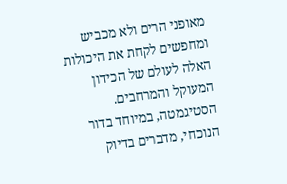מאופני הרים ולא מכביש ומחפשים לקחת את היכולות האלה לעולם של הכידון המעוקל והמרחבים. הסטיגמטה, במיוחד בדור הנוכחי, מדברים בדיוק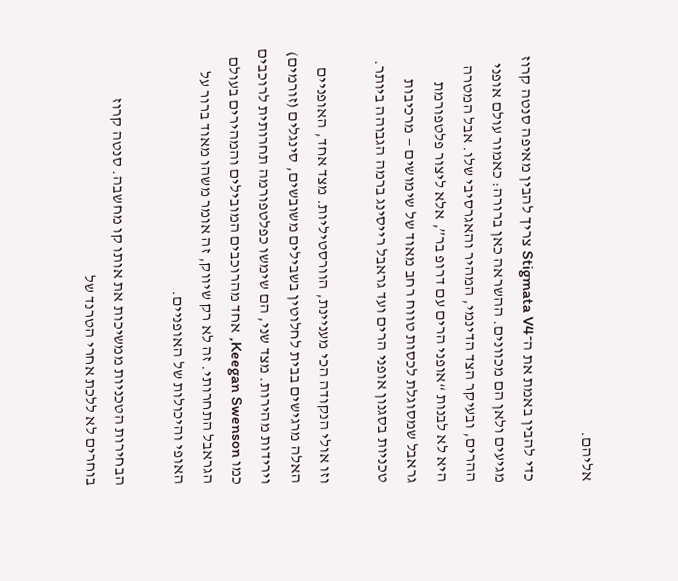אליהם.

כדי להבין באמת את ה־Stigmata V4 צריך להבין מאיפה סנטה קרוז מגיעים ולאן הם מכוונים. ההשראה כאן ברורה: כאמור עולם אופני ההרים, ובעיקר הצד הדינמי, המהיר והאגרסיבי שלו. אבל המטרה היא לא לבנות “אופני הרים עם דרופ בר”, אלא ליצור פלטפורמת גראבל שמסוגלת לכסות טווח רחב מאוד של שימושים — מרכיבות טכניות בסגנון אופני הרים ועד גראבל רייסינג ברמה הגבוהה ביותר.

וזו אולי הנקודה הכי מעניינת, הוורסטיליות. מצד אחד, האופניים האלה מרגישים בבית לחלוטין בשבילים משובשים, סינגלים (זורמים) וירידות מהירות. מצד שני, הם שימשו כפלטפורמה תחרותית לרוכבים כמו Keegan Swenson, אחד מהרוכבים המובילים והמהירים בעולם הגראבל התחרותי. זה לא רק שיווק, זה אומר משהו מאוד ברור על האופי והיכולות של האופניים.

הבחירות הטכניות ממשיכות את אותו קו מחשבה. סנטה קרוז בוחרים לא ללכת אחרי הטרנד של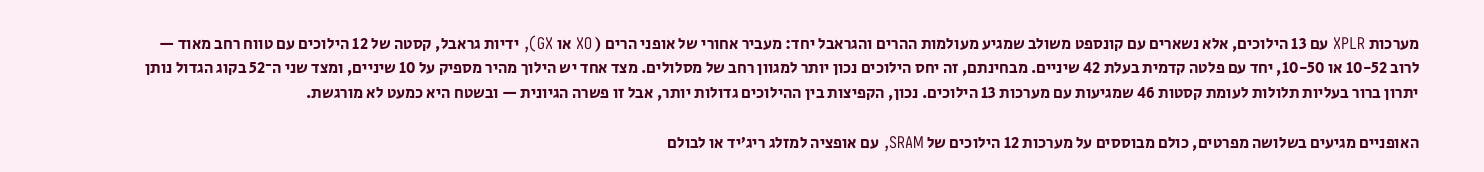מערכות XPLR עם 13 הילוכים, אלא נשארים עם קונספט משולב שמגיע מעולמות ההרים והגראבל יחד: מעביר אחורי של אופני הרים ( XO או GX), ידיות גראבל, קסטה של 12 הילוכים עם טווח רחב מאוד — לרוב 10-52 או 10-50, יחד עם פלטה קדמית בעלת 42 שיניים. מבחינתם, זה יחס הילוכים נכון יותר למגוון רחב של מסלולים. מצד אחד יש הילוך מהיר מספיק על 10 שיניים, ומצד שני ה־52 בקוג הגדול נותן יתרון ברור בעליות תלולות לעומת קסטות 46 שמגיעות עם מערכות 13 הילוכים. נכון, הקפיצות בין ההילוכים גדולות יותר, אבל זו פשרה הגיונית — ובשטח היא כמעט לא מורגשת.

האופניים מגיעים בשלושה מפרטים, כולם מבוססים על מערכות 12 הילוכים של SRAM, עם אופציה למזלג ריג’יד או לבולם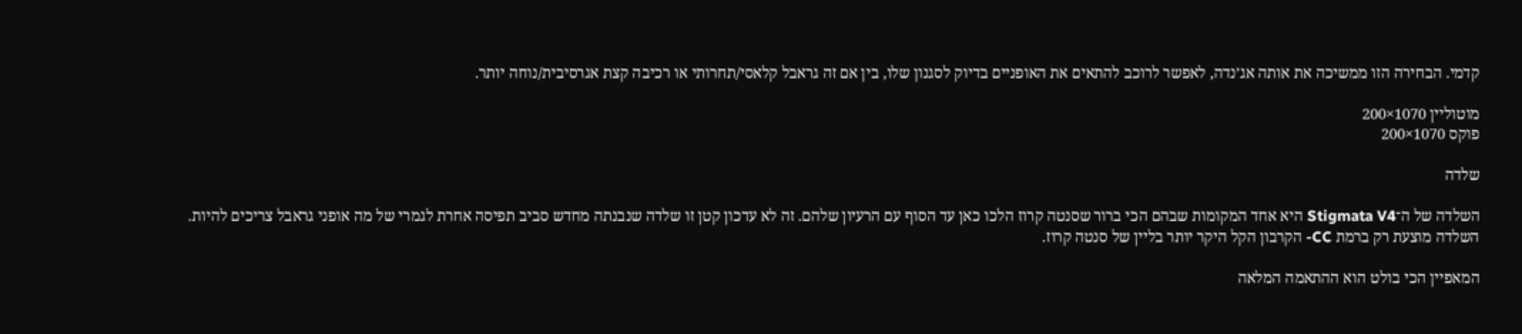קדמי. הבחירה הזו ממשיכה את אותה אג’נדה, לאפשר לרוכב להתאים את האופניים בדיוק לסגנון שלו, בין אם זה גראבל קלאסי/תחרותי או רכיבה קצת אגרסיבית/נוחה יותר.

מוטוליין 1070×200
פוקס 1070×200

שלדה

השלדה של ה־Stigmata V4 היא אחד המקומות שבהם הכי ברור שסנטה קרוז הלכו כאן עד הסוף עם הרעיון שלהם. זה לא עדכון קטן זו שלדה שנבנתה מחדש סביב תפיסה אחרת לגמרי של מה אופני גראבל צריכים להיות. השלדה מוצעת רק ברמת CC- הקרבון הקל היקר יותר בליין של סנטה קרוז.

המאפיין הכי בולט הוא ההתאמה המלאה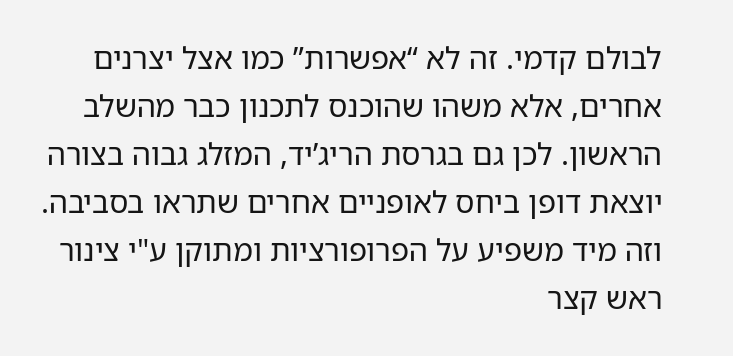לבולם קדמי. זה לא “אפשרות” כמו אצל יצרנים אחרים, אלא משהו שהוכנס לתכנון כבר מהשלב הראשון. לכן גם בגרסת הריג’יד, המזלג גבוה בצורה יוצאת דופן ביחס לאופניים אחרים שתראו בסביבה. וזה מיד משפיע על הפרופורציות ומתוקן ע"י צינור ראש קצר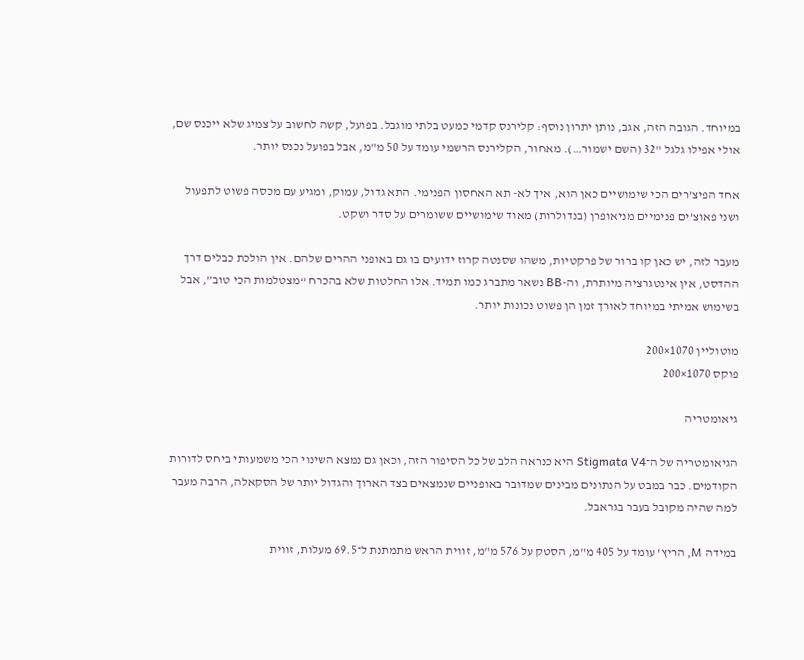במיוחד. הגובה הזה, אגב, נותן יתרון נוסף: קלירנס קדמי כמעט בלתי מוגבל. בפועל, קשה לחשוב על צמיג שלא ייכנס שם, אולי אפילו גלגל "32 (השם ישמור…). מאחור, הקלירנס הרשמי עומד על 50 מ"מ, אבל בפועל נכנס יותר.

אחד הפיצ’רים הכי שימושיים כאן הוא, איך לא- תא האחסון הפנימי. התא גדול, עמוק, ומגיע עם מכסה פשוט לתפעול ושני פאוצ’ים פנימיים מניאופרן (בנדולרות) מאוד שימושיים ששומרים על סדר ושקט.

מעבר לזה, יש כאן קו ברור של פרקטיות, משהו שסנטה קרוז ידועים בו גם באופני ההרים שלהם. אין הולכת כבלים דרך ההדסט, אין אינטגרציה מיותרת, וה-BB נשאר מתברג כמו תמיד. אלו החלטות שלא בהכרח “מצטלמות הכי טוב”, אבל בשימוש אמיתי במיוחד לאורך זמן הן פשוט נכונות יותר.

מוטוליין 1070×200
פוקס 1070×200

גיאומטריה

הגיאומטריה של ה־Stigmata V4 היא כנראה הלב של כל הסיפור הזה, וכאן גם נמצא השינוי הכי משמעותי ביחס לדורות הקודמים. כבר במבט על הנתונים מבינים שמדובר באופניים שנמצאים בצד הארוך והגדול יותר של הסקאלה, הרבה מעבר למה שהיה מקובל בעבר בגראבל.

במידה M, הריץ’ עומד על 405 מ"מ, הסטק על 576 מ"מ, זווית הראש מתמתנת ל־69.5 מעלות, זווית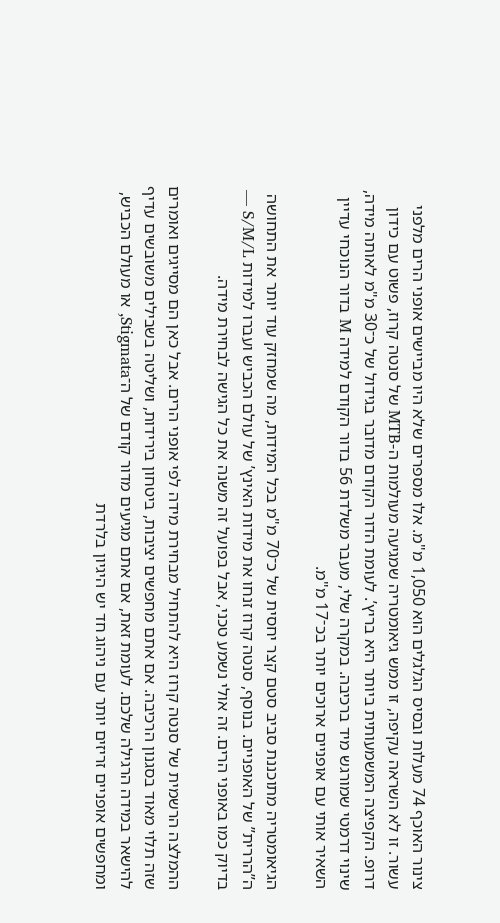צינור האוכף 74 מעלות ובסיס הגלגלים הוא 1,050 מ"מ. אלו מספרים שלא היו מביישים אופני הרים מלפני עשור. זו לא השראה עקיפה, זו ממש גיאומטריה שמגיעה מעולמות ה-MTB של סנטה קרוז, פשוט עם כידון דרופ. הקפיצה המשמעותית ביותר היא בריץ’. לעומת הדור הקודם מדובר בגידול של כ־30 מ"מ לאותה מידה, שינוי דרמטי שמורגש מיד ברכיבה. במקרה שלי, מעבר משלדת 56 בדור הקודם למידה M בדור הנוכחי עדיין השאיר אותי עם אופניים ארוכים יותר בכ־17 מ"מ.

הגיאומטריה מתוכננת סביב סטם קצר יחסית של כ־70 מ"מ בכל המידות, מה שמחזק עוד יותר את התחושה ה”הררית” של האופניים. בנוסף, סנטה קרוז זנחו את מידות האינץ’ של עולם הכביש ועברו למידות S/M/L — בדיוק כמו באופני הרים. זה אולי נשמע טכני, אבל בפועל זה משנה את כל הגישה לבחירת מידה.

ההמלצה הרשמית של סנטה קרוז היא להתחיל מבחירת מידה לפי אופני הרים. אבל כאן הם מסייגים ואומרים שזה תלוי מאוד בסגנון הרכיבה. אם אתם מחפשים יציבות, ביטחון בירידות, ושליטה בשבילים משובשים עדיף להישאר במידה הרגילה שלכם. לעומת זאת, אם אתם מגיעים מדור קודם של ה־Stigmata, או מעולם הכביש, ומחפשים אופניים זריזים יותר עם ניהוג חד יש היגיון בלרדת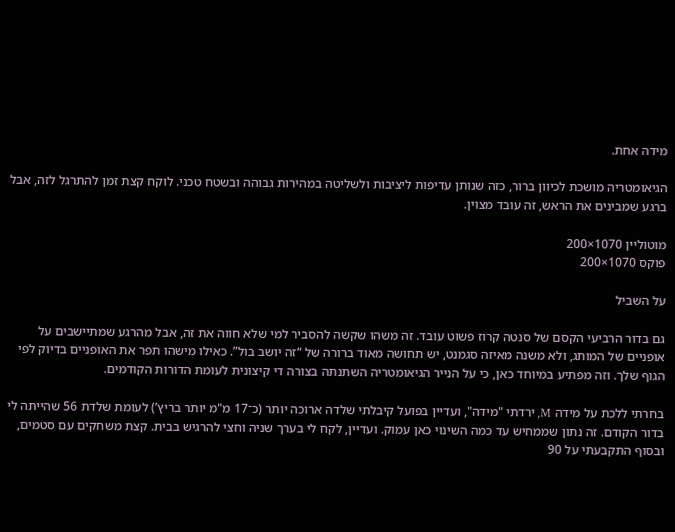מידה אחת.

הגיאומטריה מושכת לכיוון ברור, כזה שנותן עדיפות ליציבות ולשליטה במהירות גבוהה ובשטח טכני. לוקח קצת זמן להתרגל לזה, אבל ברגע שמבינים את הראש, זה עובד מצוין.

מוטוליין 1070×200
פוקס 1070×200

על השביל

גם בדור הרביעי הקסם של סנטה קרוז פשוט עובד. זה משהו שקשה להסביר למי שלא חווה את זה, אבל מהרגע שמתיישבים על אופניים של המותג, ולא משנה מאיזה סגמנט, יש תחושה מאוד ברורה של “זה יושב בול”. כאילו מישהו תפר את האופניים בדיוק לפי הגוף שלך. וזה מפתיע במיוחד כאן, כי על הנייר הגיאומטריה השתנתה בצורה די קיצונית לעומת הדורות הקודמים.

בחרתי ללכת על מידה M, ירדתי "מידה", ועדיין בפועל קיבלתי שלדה ארוכה יותר (כ־17 מ"מ יותר בריץ’) לעומת שלדת 56 שהייתה לי בדור הקודם. זה נתון שממחיש עד כמה השינוי כאן עמוק. ועדיין, לקח לי בערך שניה וחצי להרגיש בבית. קצת משחקים עם סטמים, ובסוף התקבעתי על 90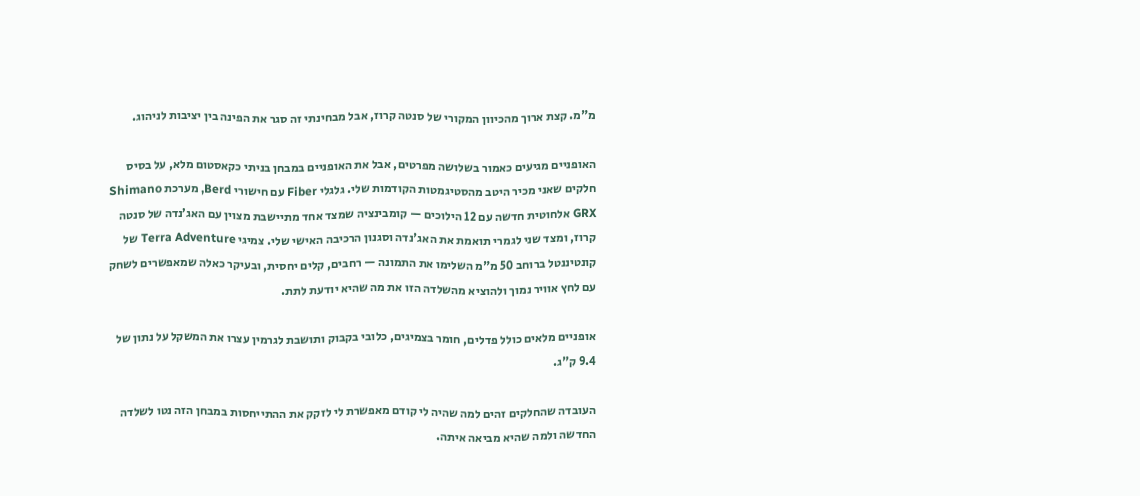מ"מ. קצת ארוך מהכיוון המקורי של סנטה קרוז, אבל מבחינתי זה סגר את הפינה בין יציבות לניהוג.

האופניים מגיעים כאמור בשלושה מפרטים, אבל את האופניים במבחן בניתי כקאסטום מלא, על בסיס חלקים שאני מכיר היטב מהסטיגמטות הקודמות שלי. גלגלי Fiber עם חישורי Berd, מערכת Shimano GRX אלחוטית חדשה עם 12 הילוכים — קומבינציה שמצד אחד מתיישבת מצוין עם האג’נדה של סנטה קרוז, ומצד שני לגמרי תואמת את האג'נדה וסגנון הרכיבה האישי שלי. צמיגי Terra Adventure של קונטיננטל ברוחב 50 מ"מ השלימו את התמונה — רחבים, קלים יחסית, ובעיקר כאלה שמאפשרים לשחק עם לחץ אוויר נמוך ולהוציא מהשלדה הזו את מה שהיא יודעת לתת.

אופניים מלאים כולל פדלים, חומר בצמיגים, כלובי בקבוק ותושבת לגרמין עצרו את המשקל על נתון של 9.4 ק"ג.

העובדה שהחלקים זהים למה שהיה לי קודם מאפשרת לי לזקק את ההתייחסות במבחן הזה נטו לשלדה החדשה ולמה שהיא מביאה איתה.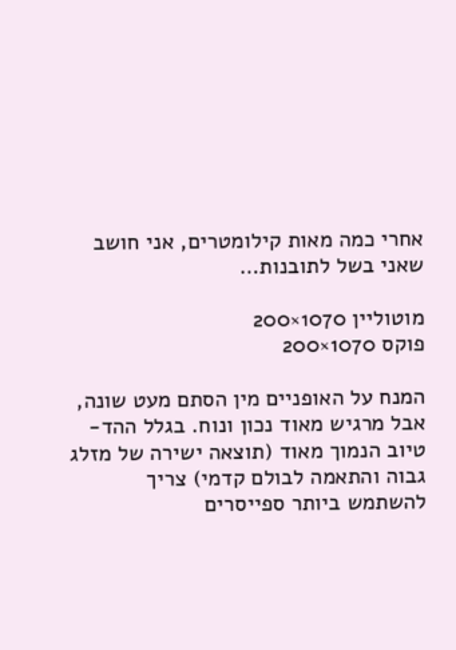אחרי כמה מאות קילומטרים, אני חושב שאני בשל לתובנות…

מוטוליין 1070×200
פוקס 1070×200

המנח על האופניים מין הסתם מעט שונה, אבל מרגיש מאוד נכון ונוח. בגלל ההד-טיוב הנמוך מאוד (תוצאה ישירה של מזלג גבוה והתאמה לבולם קדמי) צריך להשתמש ביותר ספייסרים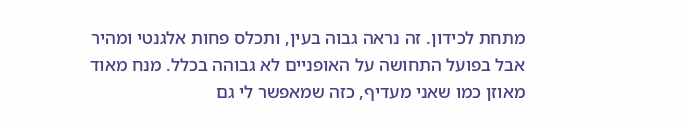מתחת לכידון. זה נראה גבוה בעין, ותכלס פחות אלגנטי ומהיר אבל בפועל התחושה על האופניים לא גבוהה בכלל. מנח מאוד מאוזן כמו שאני מעדיף, כזה שמאפשר לי גם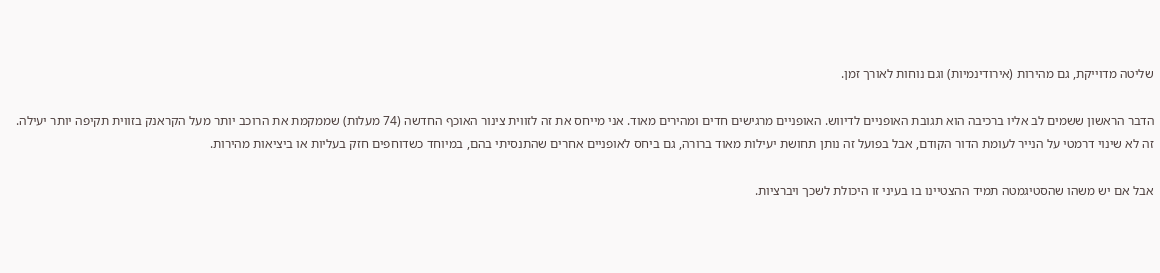שליטה מדוייקת, גם מהירות (אירודינמיות) וגם נוחות לאורך זמן.

הדבר הראשון ששמים לב אליו ברכיבה הוא תגובת האופניים לדיווש. האופניים מרגישים חדים ומהירים מאוד. אני מייחס את זה לזווית צינור האוכף החדשה (74 מעלות) שממקמת את הרוכב יותר מעל הקראנק בזווית תקיפה יותר יעילה. זה לא שינוי דרמטי על הנייר לעומת הדור הקודם, אבל בפועל זה נותן תחושת יעילות מאוד ברורה, גם ביחס לאופניים אחרים שהתנסיתי בהם, במיוחד כשדוחפים חזק בעליות או ביציאות מהירות.

אבל אם יש משהו שהסטיגמטה תמיד ההצטיינו בו בעיני זו היכולת לשכך ויברציות.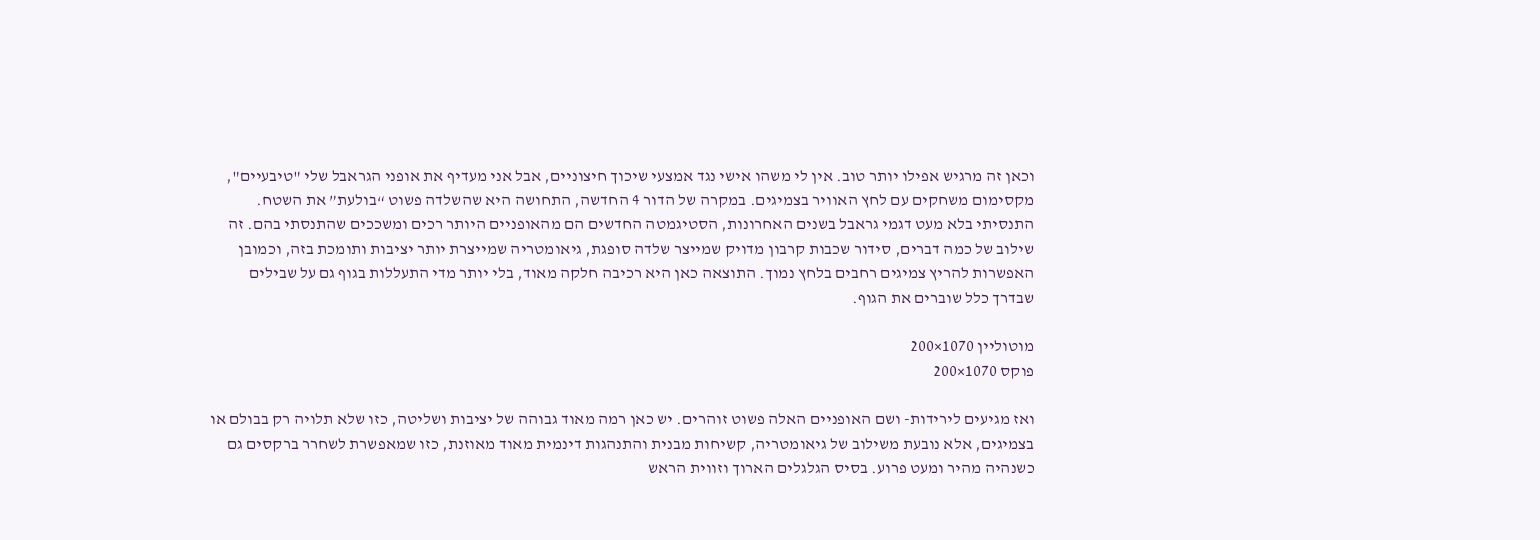וכאן זה מרגיש אפילו יותר טוב. אין לי משהו אישי נגד אמצעי שיכוך חיצוניים, אבל אני מעדיף את אופני הגראבל שלי "טיבעיים", מקסימום משחקים עם לחץ האוויר בצמיגים. במקרה של הדור 4 החדשה, התחושה היא שהשלדה פשוט “בולעת” את השטח. התנסיתי בלא מעט דגמי גראבל בשנים האחרונות, הסטיגמטה החדשים הם מהאופניים היותר רכים ומשככים שהתנסתי בהם. זה שילוב של כמה דברים, סידור שכבות קרבון מדויק שמייצר שלדה סופגת, גיאומטריה שמייצרת יותר יציבות ותומכת בזה, וכמובן האפשרות להריץ צמיגים רחבים בלחץ נמוך. התוצאה כאן היא רכיבה חלקה מאוד, בלי יותר מדי התעללות בגוף גם על שבילים שבדרך כלל שוברים את הגוף.

מוטוליין 1070×200
פוקס 1070×200

ואז מגיעים לירידות- ושם האופניים האלה פשוט זוהרים. יש כאן רמה מאוד גבוהה של יציבות ושליטה, כזו שלא תלויה רק בבולם או בצמיגים, אלא נובעת משילוב של גיאומטריה, קשיחות מבנית והתנהגות דינמית מאוד מאוזנת, כזו שמאפשרת לשחרר ברקסים גם כשנהיה מהיר ומעט פרוע. בסיס הגלגלים הארוך וזווית הראש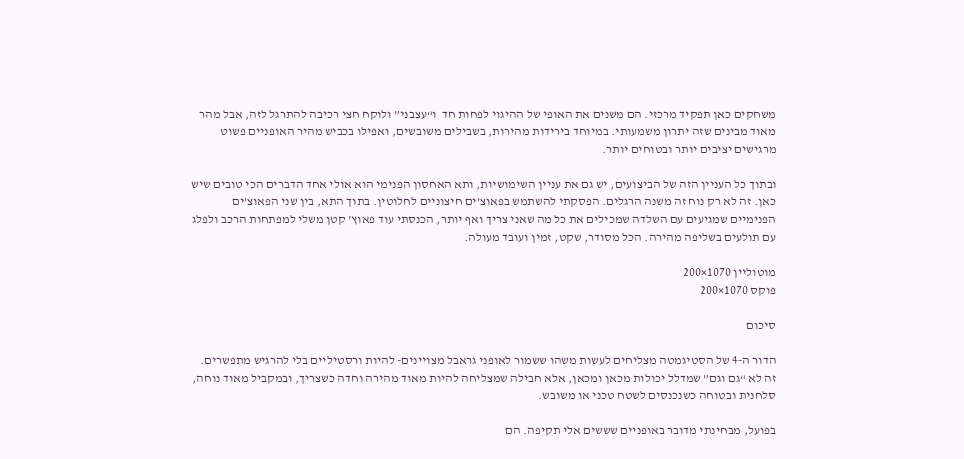משחקים כאן תפקיד מרכזי. הם משנים את האופי של ההיגוי לפחות חד  ו“עצבני” ולוקח חצי רכיבה להתרגל לזה, אבל מהר מאוד מבינים שזה יתרון משמעותי. במיוחד בירידות מהירות, בשבילים משובשים, ואפילו בכביש מהיר האופניים פשוט מרגישים יציבים יותר ובטוחים יותר.

ובתוך כל העניין הזה של הביצועים, יש גם את עניין השימושיות, ותא האחסון הפנימי הוא אולי אחד הדברים הכי טובים שיש כאן. זה לא רק נוח זה משנה הרגלים. הפסקתי להשתמש בפאוצ’ים חיצוניים לחלוטין. בתוך התא, בין שני הפאוצ’ים הפנימיים שמגיעים עם השלדה שמכילים את כל מה שאני צריך ואף יותר, הכנסתי עוד פאוץ' קטן משלי למפתחות הרכב ולפלג עם תולעים בשליפה מהירה. הכל מסודר, שקט, זמין ועובד מעולה.

מוטוליין 1070×200
פוקס 1070×200

סיכום

הדור ה-4 של הסטיגמטה מצליחים לעשות משהו ששמור לאופני גראבל מצויינים- להיות ורסטיליים בלי להרגיש מתפשרים. זה לא “גם וגם” שמדלל יכולות מכאן ומכאן, אלא חבילה שמצליחה להיות מאוד מהירה וחדה כשצריך, ובמקביל מאוד נוחה, סלחנית ובטוחה כשנכנסים לשטח טכני או משובש.

בפועל, מבחינתי מדובר באופניים שששים אלי תקיפה. הם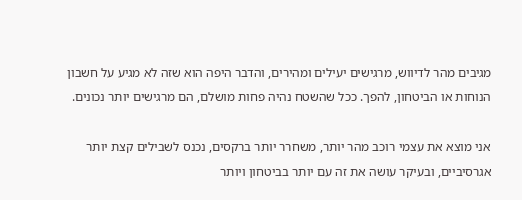מגיבים מהר לדיווש, מרגישים יעילים ומהירים, והדבר היפה הוא שזה לא מגיע על חשבון הנוחות או הביטחון, להפך. ככל שהשטח נהיה פחות מושלם, הם מרגישים יותר נכונים.

אני מוצא את עצמי רוכב מהר יותר, משחרר יותר ברקסים, נכנס לשבילים קצת יותר אגרסיביים, ובעיקר עושה את זה עם יותר בביטחון ויותר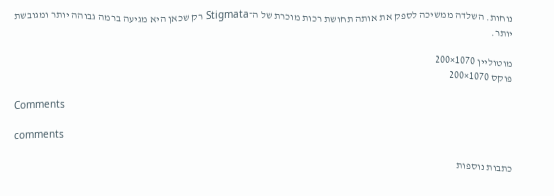נוחות. השלדה ממשיכה לספק את אותה תחושת רכות מוכרת של ה־Stigmata רק שכאן היא מגיעה ברמה גבוהה יותר ומגובשת יותר.

מוטוליין 1070×200
פוקס 1070×200

Comments

comments

כתבות נוספות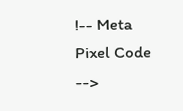!-- Meta Pixel Code -->